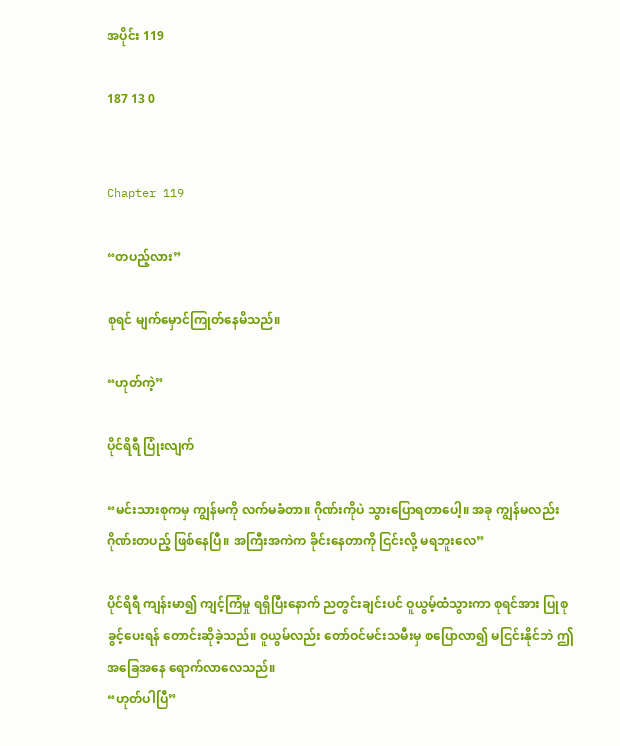အပိုင်း 119

187 13 0


Chapter 119

“တပည့်လား”

စုရင် မျက်မှောင်ကြုတ်နေမိသည်။

“ဟုတ်ကဲ့”

ပိုင်ရိရီ ပြုံးလျက်

“မင်းသားစုကမှ ကျွန်မကို လက်မခံတာ။ ဂိုဏ်းကိုပဲ သွားပြောရတာပေါ့။ အခု ကျွန်မလည်း ဂိုဏ်းတပည့် ဖြစ်နေပြီ။ အကြီးအကဲက ခိုင်းနေတာကို ငြင်းလို့ မရဘူးလေ”

ပိုင်ရိရီ ကျန်းမာ၍ ကျင့်ကြံမှု ရရှိပြီးနောက် ညတွင်းချင်းပင် ဝူယွမ့်ထံသွားကာ စုရင်အား ပြုစုခွင့်ပေးရန် တောင်းဆိုခဲ့သည်။ ဝူယွမ်လည်း တော်ဝင်မင်းသမီးမှ စပြောလာ၍ မငြင်းနိုင်ဘဲ ဤအခြေအနေ ရောက်လာလေသည်။
“ဟုတ်ပါပြီ”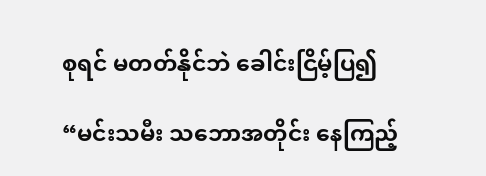စုရင် မတတ်နိုင်ဘဲ ခေါင်းငြိမ့်ပြ၍

“မင်းသမီး သဘောအတိုင်း နေကြည့်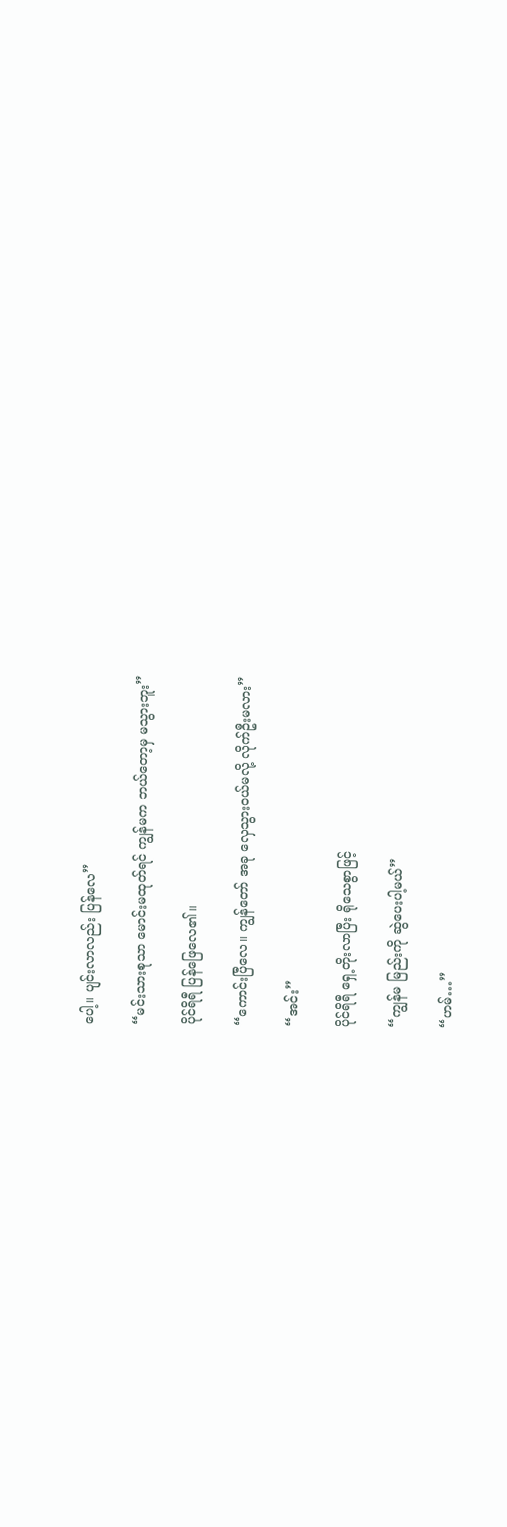ပေါ့။ ပျင်းလာလည်း ပြန်လေ”

“မင်းသားစုသာ မောင်းမထုတ်ရင် ကျွန်မက ဘယ်တော့မှ မသွားဘူး”

ပိုင်ရိရီ ပြန်ဖြေလေ၏။

“ကောင်းပြီလေ။ ကျွန်တော် အခု လှေသွားဝယ်မလို့ လိုက်ဦးမလား”

“အင်း”

ပိုင်ရိရီ ရှေ့တိုးလာပြီး ရိုသေစွာဖြင့်

“ကျွန်မ မြည်းကို ဆွဲပေးပါ့မယ်”

“ဟမ်…”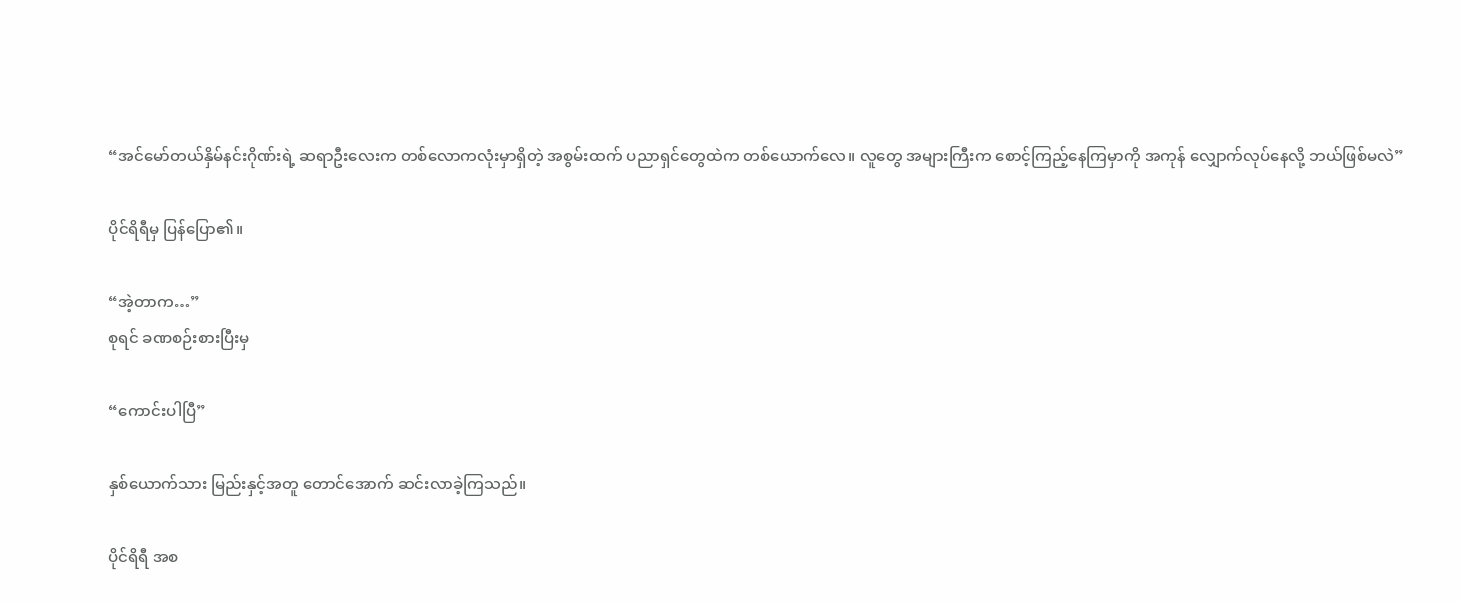“အင်မော်တယ်နှိမ်နင်းဂိုဏ်းရဲ့ ဆရာဦးလေးက တစ်လောကလုံးမှာရှိတဲ့ အစွမ်းထက် ပညာရှင်တွေထဲက တစ်ယောက်လေ။ လူတွေ အများကြီးက စောင့်ကြည့်နေကြမှာကို အကုန် လျှောက်လုပ်နေလို့ ဘယ်ဖြစ်မလဲ”

ပိုင်ရိရီမှ ပြန်ပြော၏။

“အဲ့တာက…”
စုရင် ခဏစဉ်းစားပြီးမှ

“ကောင်းပါပြီ”

နှစ်ယောက်သား မြည်းနှင့်အတူ တောင်အောက် ဆင်းလာခဲ့ကြသည်။

ပိုင်ရိရီ အစ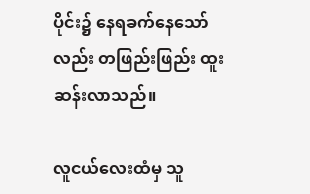ပိုင်း၌ နေရခက်နေသော်လည်း တဖြည်းဖြည်း ထူးဆန်းလာသည်။

လူငယ်လေးထံမှ သူ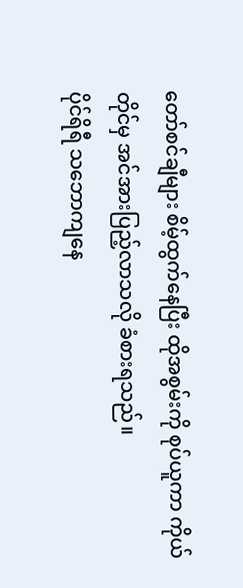တော်စင်ချီများ စိမ့်ထွက်နေပြီး ထိုအစွမ်းကို စုပ်ယူကာ ကိုယ်တိုင်မှ အင်အားပြည့်လာသလို ခံစားရသည်။
ပိုင်ရိရီ သဘောကျနေ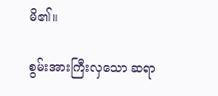မိ၏။

စွမ်းအားကြီးလှသော ဆရာ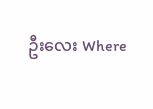ဦးလေး Where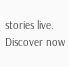stories live. Discover now